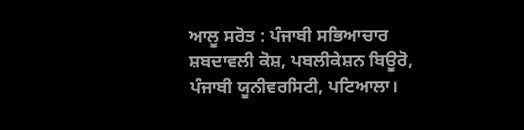ਆਲੂ ਸਰੋਤ : ਪੰਜਾਬੀ ਸਭਿਆਚਾਰ ਸ਼ਬਦਾਵਲੀ ਕੋਸ਼, ਪਬਲੀਕੇਸ਼ਨ ਬਿਊਰੋ, ਪੰਜਾਬੀ ਯੂਨੀਵਰਸਿਟੀ, ਪਟਿਆਲਾ।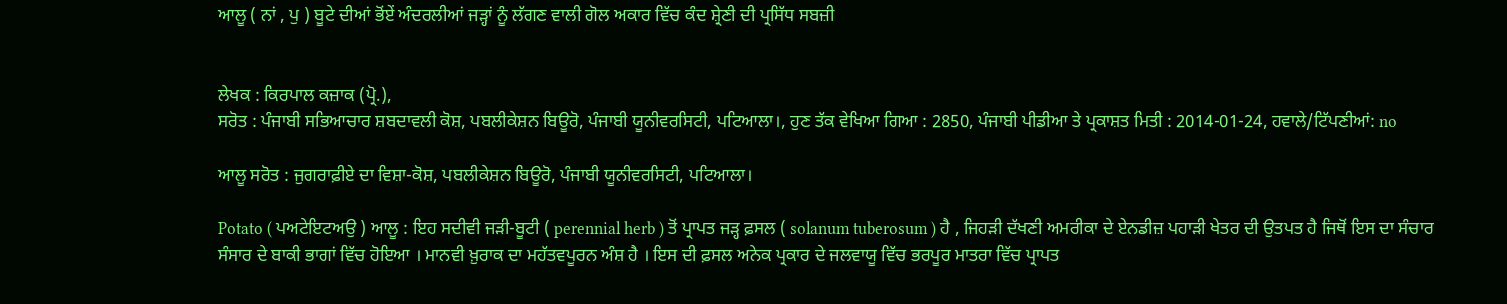ਆਲੂ ( ਨਾਂ , ਪੁ ) ਬੂਟੇ ਦੀਆਂ ਭੋਂਏਂ ਅੰਦਰਲੀਆਂ ਜੜ੍ਹਾਂ ਨੂੰ ਲੱਗਣ ਵਾਲੀ ਗੋਲ ਅਕਾਰ ਵਿੱਚ ਕੰਦ ਸ਼੍ਰੇਣੀ ਦੀ ਪ੍ਰਸਿੱਧ ਸਬਜ਼ੀ


ਲੇਖਕ : ਕਿਰਪਾਲ ਕਜ਼ਾਕ (ਪ੍ਰੋ.),
ਸਰੋਤ : ਪੰਜਾਬੀ ਸਭਿਆਚਾਰ ਸ਼ਬਦਾਵਲੀ ਕੋਸ਼, ਪਬਲੀਕੇਸ਼ਨ ਬਿਊਰੋ, ਪੰਜਾਬੀ ਯੂਨੀਵਰਸਿਟੀ, ਪਟਿਆਲਾ।, ਹੁਣ ਤੱਕ ਵੇਖਿਆ ਗਿਆ : 2850, ਪੰਜਾਬੀ ਪੀਡੀਆ ਤੇ ਪ੍ਰਕਾਸ਼ਤ ਮਿਤੀ : 2014-01-24, ਹਵਾਲੇ/ਟਿੱਪਣੀਆਂ: no

ਆਲੂ ਸਰੋਤ : ਜੁਗਰਾਫ਼ੀਏ ਦਾ ਵਿਸ਼ਾ-ਕੋਸ਼, ਪਬਲੀਕੇਸ਼ਨ ਬਿਊਰੋ, ਪੰਜਾਬੀ ਯੂਨੀਵਰਸਿਟੀ, ਪਟਿਆਲਾ।

Potato ( ਪਅਟੇਇਟਅਉ ) ਆਲੂ : ਇਹ ਸਦੀਵੀ ਜੜੀ-ਬੂਟੀ ( perennial herb ) ਤੋਂ ਪ੍ਰਾਪਤ ਜੜ੍ਹ ਫ਼ਸਲ ( solanum tuberosum ) ਹੈ , ਜਿਹੜੀ ਦੱਖਣੀ ਅਮਰੀਕਾ ਦੇ ਏਨਡੀਜ਼ ਪਹਾੜੀ ਖੇਤਰ ਦੀ ਉਤਪਤ ਹੈ ਜਿਥੋਂ ਇਸ ਦਾ ਸੰਚਾਰ ਸੰਸਾਰ ਦੇ ਬਾਕੀ ਭਾਗਾਂ ਵਿੱਚ ਹੋਇਆ । ਮਾਨਵੀ ਖ਼ੁਰਾਕ ਦਾ ਮਹੱਤਵਪੂਰਨ ਅੰਸ਼ ਹੈ । ਇਸ ਦੀ ਫ਼ਸਲ ਅਨੇਕ ਪ੍ਰਕਾਰ ਦੇ ਜਲਵਾਯੂ ਵਿੱਚ ਭਰਪੂਰ ਮਾਤਰਾ ਵਿੱਚ ਪ੍ਰਾਪਤ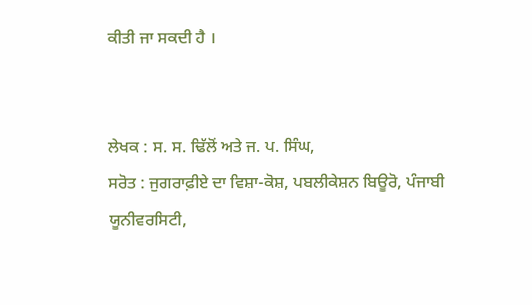ਕੀਤੀ ਜਾ ਸਕਦੀ ਹੈ ।


ਲੇਖਕ : ਸ. ਸ. ਢਿੱਲੋਂ ਅਤੇ ਜ. ਪ. ਸਿੰਘ,
ਸਰੋਤ : ਜੁਗਰਾਫ਼ੀਏ ਦਾ ਵਿਸ਼ਾ-ਕੋਸ਼, ਪਬਲੀਕੇਸ਼ਨ ਬਿਊਰੋ, ਪੰਜਾਬੀ ਯੂਨੀਵਰਸਿਟੀ,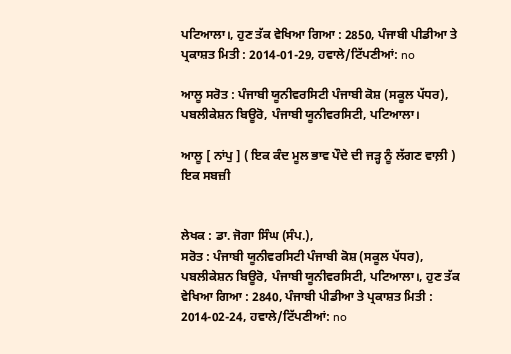ਪਟਿਆਲਾ।, ਹੁਣ ਤੱਕ ਵੇਖਿਆ ਗਿਆ : 2850, ਪੰਜਾਬੀ ਪੀਡੀਆ ਤੇ ਪ੍ਰਕਾਸ਼ਤ ਮਿਤੀ : 2014-01-29, ਹਵਾਲੇ/ਟਿੱਪਣੀਆਂ: no

ਆਲੂ ਸਰੋਤ : ਪੰਜਾਬੀ ਯੂਨੀਵਰਸਿਟੀ ਪੰਜਾਬੀ ਕੋਸ਼ (ਸਕੂਲ ਪੱਧਰ), ਪਬਲੀਕੇਸ਼ਨ ਬਿਊਰੋ, ਪੰਜਾਬੀ ਯੂਨੀਵਰਸਿਟੀ, ਪਟਿਆਲਾ।

ਆਲੂ [ ਨਾਂਪੁ ] ( ਇਕ ਕੰਦ ਮੂਲ ਭਾਵ ਪੌਦੇ ਦੀ ਜੜ੍ਹ ਨੂੰ ਲੱਗਣ ਵਾਲ਼ੀ ) ਇਕ ਸਬਜ਼ੀ


ਲੇਖਕ : ਡਾ. ਜੋਗਾ ਸਿੰਘ (ਸੰਪ.),
ਸਰੋਤ : ਪੰਜਾਬੀ ਯੂਨੀਵਰਸਿਟੀ ਪੰਜਾਬੀ ਕੋਸ਼ (ਸਕੂਲ ਪੱਧਰ), ਪਬਲੀਕੇਸ਼ਨ ਬਿਊਰੋ, ਪੰਜਾਬੀ ਯੂਨੀਵਰਸਿਟੀ, ਪਟਿਆਲਾ।, ਹੁਣ ਤੱਕ ਵੇਖਿਆ ਗਿਆ : 2840, ਪੰਜਾਬੀ ਪੀਡੀਆ ਤੇ ਪ੍ਰਕਾਸ਼ਤ ਮਿਤੀ : 2014-02-24, ਹਵਾਲੇ/ਟਿੱਪਣੀਆਂ: no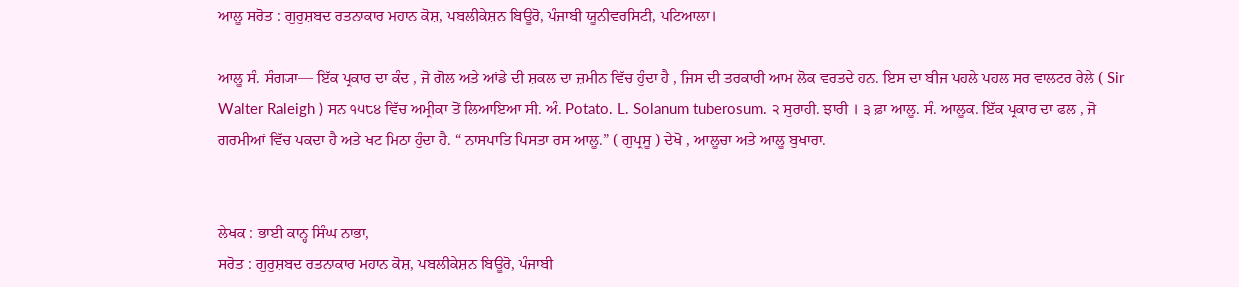ਆਲੂ ਸਰੋਤ : ਗੁਰੁਸ਼ਬਦ ਰਤਨਾਕਾਰ ਮਹਾਨ ਕੋਸ਼, ਪਬਲੀਕੇਸ਼ਨ ਬਿਊਰੋ, ਪੰਜਾਬੀ ਯੂਨੀਵਰਸਿਟੀ, ਪਟਿਆਲਾ।

ਆਲੂ ਸੰ. ਸੰਗ੍ਯਾ— ਇੱਕ ਪ੍ਰਕਾਰ ਦਾ ਕੰਦ , ਜੋ ਗੋਲ ਅਤੇ ਆਂਡੇ ਦੀ ਸ਼ਕਲ ਦਾ ਜ਼ਮੀਨ ਵਿੱਚ ਹੁੰਦਾ ਹੈ , ਜਿਸ ਦੀ ਤਰਕਾਰੀ ਆਮ ਲੋਕ ਵਰਤਦੇ ਹਨ. ਇਸ ਦਾ ਬੀਜ ਪਹਲੇ ਪਹਲ ਸਰ ਵਾਲਟਰ ਰੇਲੇ ( Sir Walter Raleigh ) ਸਨ ੧੫੮੪ ਵਿੱਚ ਅਮ੍ਰੀਕਾ ਤੋਂ ਲਿਆਇਆ ਸੀ. ਅੰ. Potato. L. Solanum tuberosum. ੨ ਸੁਰਾਹੀ. ਝਾਰੀ । ੩ ਫ਼ਾ ਆਲੂ. ਸੰ. ਆਲੂਕ. ਇੱਕ ਪ੍ਰਕਾਰ ਦਾ ਫਲ , ਜੋ ਗਰਮੀਆਂ ਵਿੱਚ ਪਕਦਾ ਹੈ ਅਤੇ ਖਟ ਮਿਠਾ ਹੁੰਦਾ ਹੈ. “ ਨਾਸਪਾਤਿ ਪਿਸਤਾ ਰਸ ਆਲੂ.” ( ਗੁਪ੍ਰਸੂ ) ਦੇਖੋ , ਆਲੂਚਾ ਅਤੇ ਆਲੂ ਬੁਖਾਰਾ.


ਲੇਖਕ : ਭਾਈ ਕਾਨ੍ਹ ਸਿੰਘ ਨਾਭਾ,
ਸਰੋਤ : ਗੁਰੁਸ਼ਬਦ ਰਤਨਾਕਾਰ ਮਹਾਨ ਕੋਸ਼, ਪਬਲੀਕੇਸ਼ਨ ਬਿਊਰੋ, ਪੰਜਾਬੀ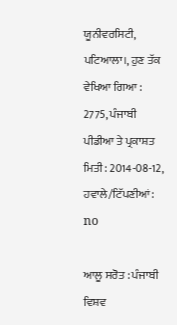ਯੂਨੀਵਰਸਿਟੀ, ਪਟਿਆਲਾ।, ਹੁਣ ਤੱਕ ਵੇਖਿਆ ਗਿਆ : 2775, ਪੰਜਾਬੀ ਪੀਡੀਆ ਤੇ ਪ੍ਰਕਾਸ਼ਤ ਮਿਤੀ : 2014-08-12, ਹਵਾਲੇ/ਟਿੱਪਣੀਆਂ: no

ਆਲੂ ਸਰੋਤ : ਪੰਜਾਬੀ ਵਿਸ਼ਵ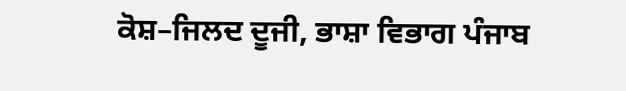ਕੋਸ਼–ਜਿਲਦ ਦੂਜੀ, ਭਾਸ਼ਾ ਵਿਭਾਗ ਪੰਜਾਬ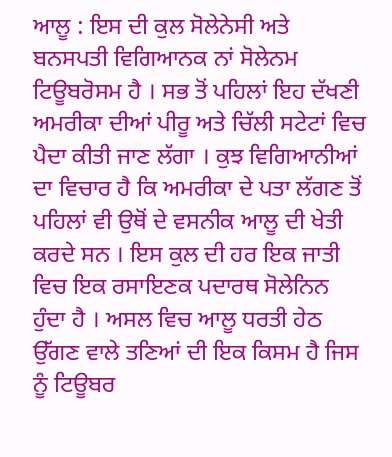ਆਲੂ : ਇਸ ਦੀ ਕੁਲ ਸੋਲੇਨੇਸੀ ਅਤੇ ਬਨਸਪਤੀ ਵਿਗਿਆਨਕ ਨਾਂ ਸੋਲੇਨਮ ਟਿਊਬਰੋਸਮ ਹੈ । ਸਭ ਤੋਂ ਪਹਿਲਾਂ ਇਹ ਦੱਖਣੀ ਅਮਰੀਕਾ ਦੀਆਂ ਪੀਰੂ ਅਤੇ ਚਿੱਲੀ ਸਟੇਟਾਂ ਵਿਚ ਪੈਦਾ ਕੀਤੀ ਜਾਣ ਲੱਗਾ । ਕੁਝ ਵਿਗਿਆਨੀਆਂ ਦਾ ਵਿਚਾਰ ਹੈ ਕਿ ਅਮਰੀਕਾ ਦੇ ਪਤਾ ਲੱਗਣ ਤੋਂ ਪਹਿਲਾਂ ਵੀ ਉਥੋਂ ਦੇ ਵਸਨੀਕ ਆਲੂ ਦੀ ਖੇਤੀ ਕਰਦੇ ਸਨ । ਇਸ ਕੁਲ ਦੀ ਹਰ ਇਕ ਜਾਤੀ ਵਿਚ ਇਕ ਰਸਾਇਣਕ ਪਦਾਰਥ ਸੋਲੇਨਿਨ ਹੁੰਦਾ ਹੈ । ਅਸਲ ਵਿਚ ਆਲੂ ਧਰਤੀ ਹੇਠ ਉੱਗਣ ਵਾਲੇ ਤਣਿਆਂ ਦੀ ਇਕ ਕਿਸਮ ਹੈ ਜਿਸ ਨੂੰ ਟਿਊਬਰ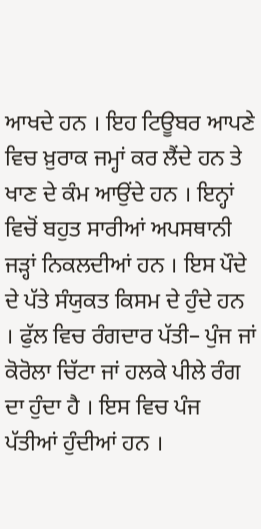ਆਖਦੇ ਹਨ । ਇਹ ਟਿਊਬਰ ਆਪਣੇ ਵਿਚ ਖ਼ੁਰਾਕ ਜਮ੍ਹਾਂ ਕਰ ਲੈਂਦੇ ਹਨ ਤੇ ਖਾਣ ਦੇ ਕੰਮ ਆਉਂਦੇ ਹਨ । ਇਨ੍ਹਾਂ ਵਿਚੋਂ ਬਹੁਤ ਸਾਰੀਆਂ ਅਪਸਥਾਨੀ ਜੜ੍ਹਾਂ ਨਿਕਲਦੀਆਂ ਹਨ । ਇਸ ਪੌਦੇ ਦੇ ਪੱਤੇ ਸੰਯੁਕਤ ਕਿਸਮ ਦੇ ਹੁੰਦੇ ਹਨ । ਫੁੱਲ ਵਿਚ ਰੰਗਦਾਰ ਪੱਤੀ– ਪੁੰਜ ਜਾਂ ਕੋਰੋਲਾ ਚਿੱਟਾ ਜਾਂ ਹਲਕੇ ਪੀਲੇ ਰੰਗ ਦਾ ਹੁੰਦਾ ਹੈ । ਇਸ ਵਿਚ ਪੰਜ ਪੱਤੀਆਂ ਹੁੰਦੀਆਂ ਹਨ ।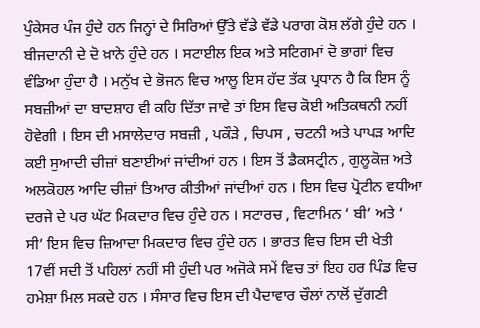ਪੁੰਕੇਸਰ ਪੰਜ ਹੁੰਦੇ ਹਨ ਜਿਨ੍ਹਾਂ ਦੇ ਸਿਰਿਆਂ ਉੱਤੇ ਵੱਡੇ ਵੱਡੇ ਪਰਾਗ ਕੋਸ਼ ਲੱਗੇ ਹੁੰਦੇ ਹਨ । ਬੀਜਦਾਨੀ ਦੇ ਦੋ ਖ਼ਾਨੇ ਹੁੰਦੇ ਹਨ । ਸਟਾਈਲ ਇਕ ਅਤੇ ਸਟਿਗਮਾਂ ਦੋ ਭਾਗਾਂ ਵਿਚ ਵੰਡਿਆ ਹੁੰਦਾ ਹੈ । ਮਨੁੱਖ ਦੇ ਭੋਜਨ ਵਿਚ ਆਲੂ ਇਸ ਹੱਦ ਤੱਕ ਪ੍ਰਧਾਨ ਹੈ ਕਿ ਇਸ ਨੂੰ ਸਬਜ਼ੀਆਂ ਦਾ ਬਾਦਸ਼ਾਹ ਵੀ ਕਹਿ ਦਿੱਤਾ ਜਾਵੇ ਤਾਂ ਇਸ ਵਿਚ ਕੋਈ ਅਤਿਕਥਨੀ ਨਹੀਂ ਹੋਵੇਗੀ । ਇਸ ਦੀ ਮਸਾਲੇਦਾਰ ਸਬਜ਼ੀ , ਪਕੌੜੇ , ਚਿਪਸ , ਚਟਨੀ ਅਤੇ ਪਾਪੜ ਆਦਿ ਕਈ ਸੁਆਦੀ ਚੀਜ਼ਾਂ ਬਣਾਈਆਂ ਜਾਂਦੀਆਂ ਹਨ । ਇਸ ਤੋਂ ਡੈਕਸਟ੍ਰੀਨ , ਗੁਲੂਕੋਜ਼ ਅਤੇ ਅਲਕੋਹਲ ਆਦਿ ਚੀਜ਼ਾਂ ਤਿਆਰ ਕੀਤੀਆਂ ਜਾਂਦੀਆਂ ਹਨ । ਇਸ ਵਿਚ ਪ੍ਰੋਟੀਨ ਵਧੀਆ ਦਰਜੇ ਦੇ ਪਰ ਘੱਟ ਮਿਕਦਾਰ ਵਿਚ ਹੁੰਦੇ ਹਨ । ਸਟਾਰਚ , ਵਿਟਾਮਿਨ ‘ ਬੀ’ ਅਤੇ ‘ ਸੀ’ ਇਸ ਵਿਚ ਜ਼ਿਆਦਾ ਮਿਕਦਾਰ ਵਿਚ ਹੁੰਦੇ ਹਨ । ਭਾਰਤ ਵਿਚ ਇਸ ਦੀ ਖੇਤੀ 17ਵੀਂ ਸਦੀ ਤੋਂ ਪਹਿਲਾਂ ਨਹੀਂ ਸੀ ਹੁੰਦੀ ਪਰ ਅਜੋਕੇ ਸਮੇਂ ਵਿਚ ਤਾਂ ਇਹ ਹਰ ਪਿੰਡ ਵਿਚ ਹਮੇਸ਼ਾ ਮਿਲ ਸਕਦੇ ਹਨ । ਸੰਸਾਰ ਵਿਚ ਇਸ ਦੀ ਪੈਦਾਵਾਰ ਚੌਲਾਂ ਨਾਲੋਂ ਦੁੱਗਣੀ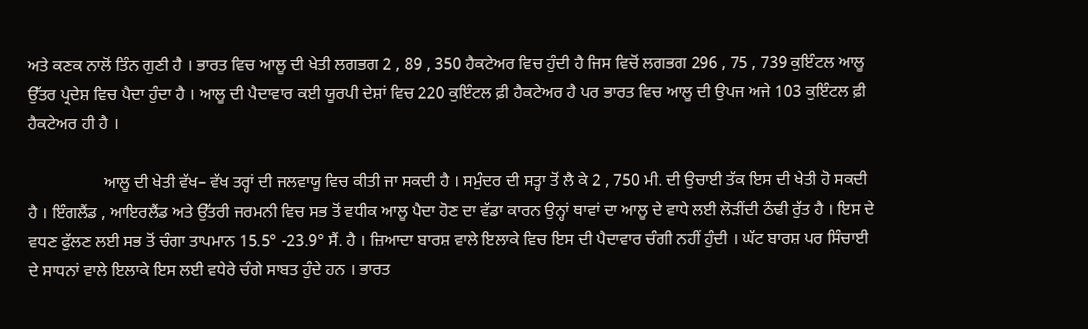ਅਤੇ ਕਣਕ ਨਾਲੋਂ ਤਿੰਨ ਗੁਣੀ ਹੈ । ਭਾਰਤ ਵਿਚ ਆਲੂ ਦੀ ਖੇਤੀ ਲਗਭਗ 2 , 89 , 350 ਹੈਕਟੇਅਰ ਵਿਚ ਹੁੰਦੀ ਹੈ ਜਿਸ ਵਿਚੋਂ ਲਗਭਗ 296 , 75 , 739 ਕੁਇੰਟਲ ਆਲੂ ਉੱਤਰ ਪ੍ਰਦੇਸ਼ ਵਿਚ ਪੈਦਾ ਹੁੰਦਾ ਹੈ । ਆਲੂ ਦੀ ਪੈਦਾਵਾਰ ਕਈ ਯੂਰਪੀ ਦੇਸ਼ਾਂ ਵਿਚ 220 ਕੁਇੰਟਲ ਫ਼ੀ ਹੈਕਟੇਅਰ ਹੈ ਪਰ ਭਾਰਤ ਵਿਚ ਆਲੂ ਦੀ ਉਪਜ ਅਜੇ 103 ਕੁਇੰਟਲ ਫ਼ੀ ਹੈਕਟੇਅਰ ਹੀ ਹੈ ।

                  ਆਲੂ ਦੀ ਖੇਤੀ ਵੱਖ– ਵੱਖ ਤਰ੍ਹਾਂ ਦੀ ਜਲਵਾਯੂ ਵਿਚ ਕੀਤੀ ਜਾ ਸਕਦੀ ਹੈ । ਸਮੁੰਦਰ ਦੀ ਸਤ੍ਹਾ ਤੋਂ ਲੈ ਕੇ 2 , 750 ਮੀ. ਦੀ ਉਚਾਈ ਤੱਕ ਇਸ ਦੀ ਖੇਤੀ ਹੋ ਸਕਦੀ ਹੈ । ਇੰਗਲੈਂਡ , ਆਇਰਲੈਂਡ ਅਤੇ ਉੱਤਰੀ ਜਰਮਨੀ ਵਿਚ ਸਭ ਤੋਂ ਵਧੀਕ ਆਲੂ ਪੈਦਾ ਹੋਣ ਦਾ ਵੱਡਾ ਕਾਰਨ ਉਨ੍ਹਾਂ ਥਾਵਾਂ ਦਾ ਆਲੂ ਦੇ ਵਾਧੇ ਲਈ ਲੋੜੀਂਦੀ ਠੰਢੀ ਰੁੱਤ ਹੈ । ਇਸ ਦੇ ਵਧਣ ਫੁੱਲਣ ਲਈ ਸਭ ਤੋਂ ਚੰਗਾ ਤਾਪਮਾਨ 15.5° -23.9° ਸੈਂ. ਹੈ । ਜ਼ਿਆਦਾ ਬਾਰਸ਼ ਵਾਲੇ ਇਲਾਕੇ ਵਿਚ ਇਸ ਦੀ ਪੈਦਾਵਾਰ ਚੰਗੀ ਨਹੀਂ ਹੁੰਦੀ । ਘੱਟ ਬਾਰਸ਼ ਪਰ ਸਿੰਚਾਈ ਦੇ ਸਾਧਨਾਂ ਵਾਲੇ ਇਲਾਕੇ ਇਸ ਲਈ ਵਧੇਰੇ ਚੰਗੇ ਸਾਬਤ ਹੁੰਦੇ ਹਨ । ਭਾਰਤ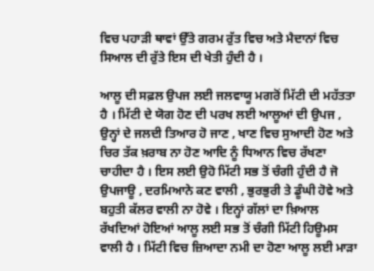ਵਿਚ ਪਹਾੜੀ ਥਾਵਾਂ ਉੱਤੇ ਗਰਮ ਰੁੱਤ ਵਿਚ ਅਤੇ ਮੈਦਾਨਾਂ ਵਿਚ ਸਿਆਲ ਦੀ ਰੁੱਤੇ ਇਸ ਦੀ ਖੇਤੀ ਹੁੰਦੀ ਹੈ ।

ਆਲੂ ਦੀ ਸਫ਼ਲ ਉਪਜ ਲਈ ਜਲਵਾਯੂ ਮਗਰੋਂ ਮਿੱਟੀ ਦੀ ਮਹੱਤਤਾ ਹੈ । ਮਿੱਟੀ ਦੇ ਯੋਗ ਹੋਣ ਦੀ ਪਰਖ ਲਈ ਆਲੂਆਂ ਦੀ ਉਪਜ , ਉਨ੍ਹਾਂ ਦੇ ਜਲਦੀ ਤਿਆਰ ਹੋ ਜਾਣ , ਖਾਣ ਵਿਚ ਸੁਆਦੀ ਹੋਣ ਅਤੇ ਚਿਰ ਤੱਕ ਖ਼ਰਾਬ ਨਾ ਹੋਣ ਆਦਿ ਨੂੰ ਧਿਆਨ ਵਿਚ ਰੱਖਣਾ ਚਾਹੀਦਾ ਹੈ । ਇਸ ਲਈ ਉਹੋ ਮਿੱਟੀ ਸਭ ਤੋਂ ਚੰਗੀ ਹੁੰਦੀ ਹੈ ਜੋ ਉਪਜਾਊ , ਦਰਮਿਆਨੇ ਕਣ ਵਾਲੀ , ਭੁਰਭੁਰੀ ਤੇ ਡੂੰਘੀ ਹੋਵੇ ਅਤੇ ਬਹੁਤੀ ਕੱਲਰ ਵਾਲੀ ਨਾ ਹੋਵੇ । ਇਨ੍ਹਾਂ ਗੱਲਾਂ ਦਾ ਖ਼ਿਆਲ ਰੱਖਦਿਆਂ ਹੋਇਆਂ ਆਲੂ ਲਈ ਸਭ ਤੋਂ ਚੰਗੀ ਮਿੱਟੀ ਹਿਊਮਸ ਵਾਲੀ ਹੈ । ਮਿੱਟੀ ਵਿਚ ਜ਼ਿਆਦਾ ਨਮੀ ਦਾ ਹੋਣਾ ਆਲੂ ਲਈ ਮਾੜਾ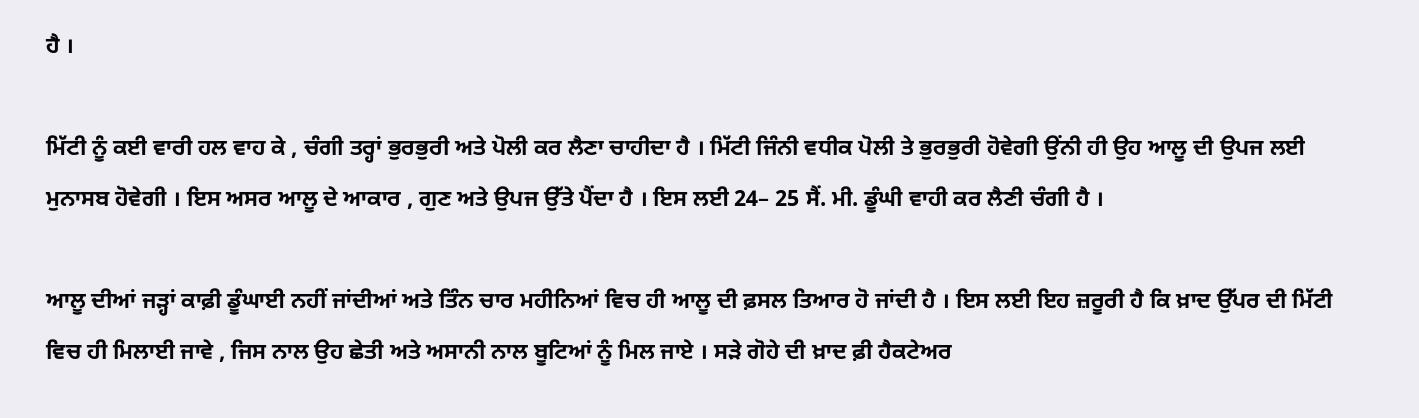ਹੈ ।

ਮਿੱਟੀ ਨੂੰ ਕਈ ਵਾਰੀ ਹਲ ਵਾਹ ਕੇ , ਚੰਗੀ ਤਰ੍ਹਾਂ ਭੁਰਭੁਰੀ ਅਤੇ ਪੋਲੀ ਕਰ ਲੈਣਾ ਚਾਹੀਦਾ ਹੈ । ਮਿੱਟੀ ਜਿੰਨੀ ਵਧੀਕ ਪੋਲੀ ਤੇ ਭੁਰਭੁਰੀ ਹੋਵੇਗੀ ਉਂਨੀ ਹੀ ਉਹ ਆਲੂ ਦੀ ਉਪਜ ਲਈ ਮੁਨਾਸਬ ਹੋਵੇਗੀ । ਇਸ ਅਸਰ ਆਲੂ ਦੇ ਆਕਾਰ , ਗੁਣ ਅਤੇ ਉਪਜ ਉੱਤੇ ਪੈਂਦਾ ਹੈ । ਇਸ ਲਈ 24– 25 ਸੈਂ. ਮੀ. ਡੂੰਘੀ ਵਾਹੀ ਕਰ ਲੈਣੀ ਚੰਗੀ ਹੈ ।

ਆਲੂ ਦੀਆਂ ਜੜ੍ਹਾਂ ਕਾਫ਼ੀ ਡੂੰਘਾਈ ਨਹੀਂ ਜਾਂਦੀਆਂ ਅਤੇ ਤਿੰਨ ਚਾਰ ਮਹੀਨਿਆਂ ਵਿਚ ਹੀ ਆਲੂ ਦੀ ਫ਼ਸਲ ਤਿਆਰ ਹੋ ਜਾਂਦੀ ਹੈ । ਇਸ ਲਈ ਇਹ ਜ਼ਰੂਰੀ ਹੈ ਕਿ ਖ਼ਾਦ ਉੱਪਰ ਦੀ ਮਿੱਟੀ ਵਿਚ ਹੀ ਮਿਲਾਈ ਜਾਵੇ , ਜਿਸ ਨਾਲ ਉਹ ਛੇਤੀ ਅਤੇ ਅਸਾਨੀ ਨਾਲ ਬੂਟਿਆਂ ਨੂੰ ਮਿਲ ਜਾਏ । ਸੜੇ ਗੋਹੇ ਦੀ ਖ਼ਾਦ ਫ਼ੀ ਹੈਕਟੇਅਰ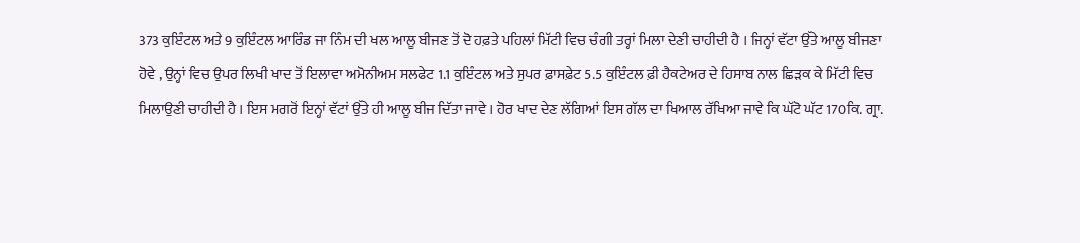373 ਕੁਇੰਟਲ ਅਤੇ 9 ਕੁਇੰਟਲ ਆਰਿੰਡ ਜਾ ਨਿੰਮ ਦੀ ਖਲ ਆਲੂ ਬੀਜਣ ਤੋਂ ਦੋ ਹਫ਼ਤੇ ਪਹਿਲਾਂ ਮਿੱਟੀ ਵਿਚ ਚੰਗੀ ਤਰ੍ਹਾਂ ਮਿਲਾ ਦੇਣੀ ਚਾਹੀਦੀ ਹੈ । ਜਿਨ੍ਹਾਂ ਵੱਟਾ ਉੱਤੇ ਆਲੂ ਬੀਜਣਾ ਹੋਵੇ , ਉਨ੍ਹਾਂ ਵਿਚ ਉਪਰ ਲਿਖੀ ਖਾਦ ਤੋਂ ਇਲਾਵਾ ਅਮੋਨੀਅਮ ਸਲਫੇਟ 1.1 ਕੁਇੰਟਲ ਅਤੇ ਸੁਪਰ ਫ਼ਾਸਫ਼ੇਟ 5.5 ਕੁਇੰਟਲ ਫ਼ੀ ਹੈਕਟੇਅਰ ਦੇ ਹਿਸਾਬ ਨਾਲ ਛਿੜਕ ਕੇ ਮਿੱਟੀ ਵਿਚ ਮਿਲਾਉਣੀ ਚਾਹੀਦੀ ਹੈ । ਇਸ ਮਗਰੋਂ ਇਨ੍ਹਾਂ ਵੱਟਾਂ ਉੱਤੇ ਹੀ ਆਲੂ ਬੀਜ ਦਿੱਤਾ ਜਾਵੇ । ਹੋਰ ਖਾਦ ਦੇਣ ਲੱਗਿਆਂ ਇਸ ਗੱਲ ਦਾ ਖਿਆਲ ਰੱਖਿਆ ਜਾਵੇ ਕਿ ਘੱਟੋ ਘੱਟ 170ਕਿ. ਗ੍ਰਾ.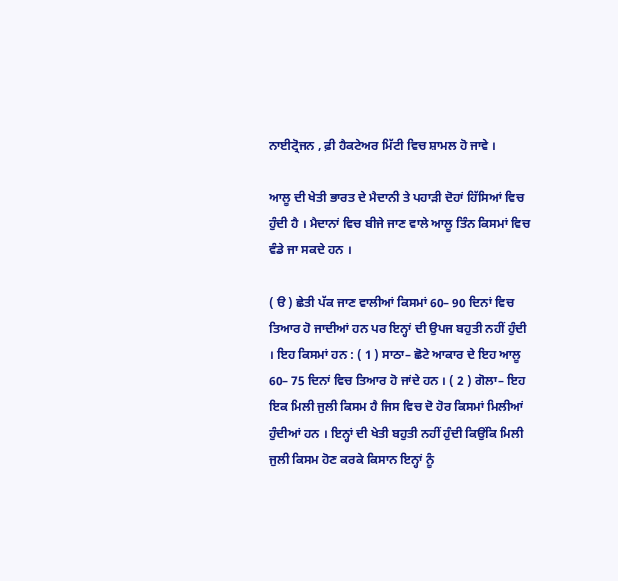ਨਾਈਟ੍ਰੋਜਨ , ਫ਼ੀ ਹੈਕਟੇਅਰ ਮਿੱਟੀ ਵਿਚ ਸ਼ਾਮਲ ਹੋ ਜਾਵੇ ।

ਆਲੂ ਦੀ ਖੇਤੀ ਭਾਰਤ ਦੇ ਮੈਦਾਨੀ ਤੇ ਪਹਾੜੀ ਦੋਹਾਂ ਹਿੱਸਿਆਂ ਵਿਚ ਹੁੰਦੀ ਹੈ । ਮੈਦਾਨਾਂ ਵਿਚ ਬੀਜੇ ਜਾਣ ਵਾਲੇ ਆਲੂ ਤਿੰਨ ਕਿਸਮਾਂ ਵਿਚ ਵੰਡੇ ਜਾ ਸਕਦੇ ਹਨ ।

( ੳ ) ਛੇਤੀ ਪੱਕ ਜਾਣ ਵਾਲੀਆਂ ਕਿਸਮਾਂ 60– 90 ਦਿਨਾਂ ਵਿਚ ਤਿਆਰ ਹੋ ਜਾਦੀਆਂ ਹਨ ਪਰ ਇਨ੍ਹਾਂ ਦੀ ਉਪਜ ਬਹੁਤੀ ਨਹੀਂ ਹੁੰਦੀ । ਇਹ ਕਿਸਮਾਂ ਹਨ : ( 1 ) ਸਾਠਾ– ਛੋਟੇ ਆਕਾਰ ਦੇ ਇਹ ਆਲੂ 60– 75 ਦਿਨਾਂ ਵਿਚ ਤਿਆਰ ਹੋ ਜਾਂਦੇ ਹਨ । ( 2 ) ਗੋਲਾ– ਇਹ ਇਕ ਮਿਲੀ ਜੁਲੀ ਕਿਸਮ ਹੈ ਜਿਸ ਵਿਚ ਦੋ ਹੋਰ ਕਿਸਮਾਂ ਮਿਲੀਆਂ ਹੁੰਦੀਆਂ ਹਨ । ਇਨ੍ਹਾਂ ਦੀ ਖੇਤੀ ਬਹੁਤੀ ਨਹੀਂ ਹੁੰਦੀ ਕਿਉਂਕਿ ਮਿਲੀ ਜੁਲੀ ਕਿਸਮ ਹੋਣ ਕਰਕੇ ਕਿਸਾਨ ਇਨ੍ਹਾਂ ਨੂੰ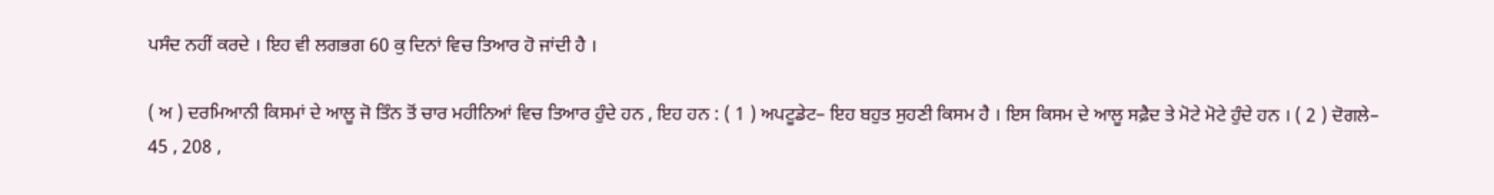ਪਸੰਦ ਨਹੀਂ ਕਰਦੇ । ਇਹ ਵੀ ਲਗਭਗ 60 ਕੁ ਦਿਨਾਂ ਵਿਚ ਤਿਆਰ ਹੋ ਜਾਂਦੀ ਹੈ ।

( ਅ ) ਦਰਮਿਆਨੀ ਕਿਸਮਾਂ ਦੇ ਆਲੂ ਜੋ ਤਿੰਨ ਤੋਂ ਚਾਰ ਮਹੀਨਿਆਂ ਵਿਚ ਤਿਆਰ ਹੁੰਦੇ ਹਨ , ਇਹ ਹਨ : ( 1 ) ਅਪਟੂਡੇਟ– ਇਹ ਬਹੁਤ ਸੁਹਣੀ ਕਿਸਮ ਹੈ । ਇਸ ਕਿਸਮ ਦੇ ਆਲੂ ਸਫ਼ੈਦ ਤੇ ਮੋਟੇ ਮੋਟੇ ਹੁੰਦੇ ਹਨ । ( 2 ) ਦੋਗਲੇ– 45 , 208 ,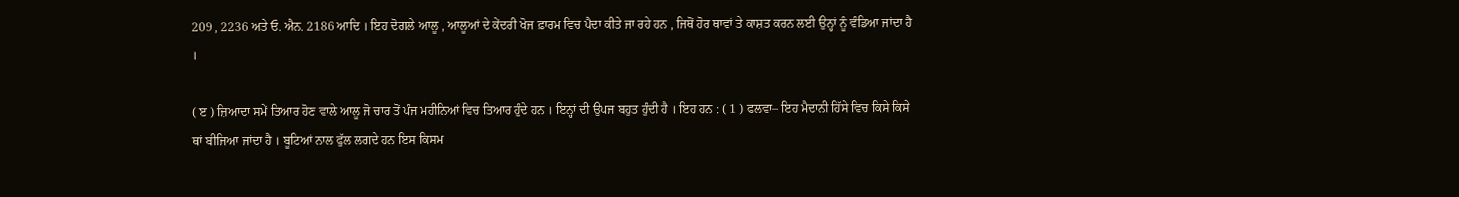209 , 2236 ਅਤੇ ਓ. ਐਨ. 2186 ਆਦਿ । ਇਹ ਦੋਗਲੇ ਆਲੂ , ਆਲੂਆਂ ਦੇ ਕੇਂਦਰੀ ਖੋਜ ਫ਼ਾਰਮ ਵਿਚ ਪੈਦਾ ਕੀਤੇ ਜਾ ਰਹੇ ਹਨ , ਜਿਥੋਂ ਹੋਰ ਥਾਵਾਂ ਤੇ ਕਾਸ਼ਤ ਕਰਨ ਲਈ ਉਨ੍ਹਾਂ ਨੂੰ ਵੰਡਿਆ ਜਾਂਦਾ ਹੈ ।

( ੲ ) ਜ਼ਿਆਦਾ ਸਮੇਂ ਤਿਆਰ ਹੋਣ ਵਾਲੇ ਆਲੂ ਜੋ ਚਾਰ ਤੋਂ ਪੰਜ ਮਹੀਨਿਆਂ ਵਿਚ ਤਿਆਰ ਹੁੰਦੇ ਹਨ । ਇਨ੍ਹਾਂ ਦੀ ਉਪਜ ਬਹੁਤ ਹੁੰਦੀ ਹੈ । ਇਹ ਹਨ : ( 1 ) ਫਲਵਾ– ਇਹ ਮੈਦਾਨੀ ਹਿੱਸੇ ਵਿਚ ਕਿਸੇ ਕਿਸੇ ਥਾਂ ਬੀਜਿਆ ਜਾਂਦਾ ਹੈ । ਬੂਟਿਆਂ ਨਾਲ ਫੁੱਲ ਲਗਦੇ ਹਨ ਇਸ ਕਿਸਮ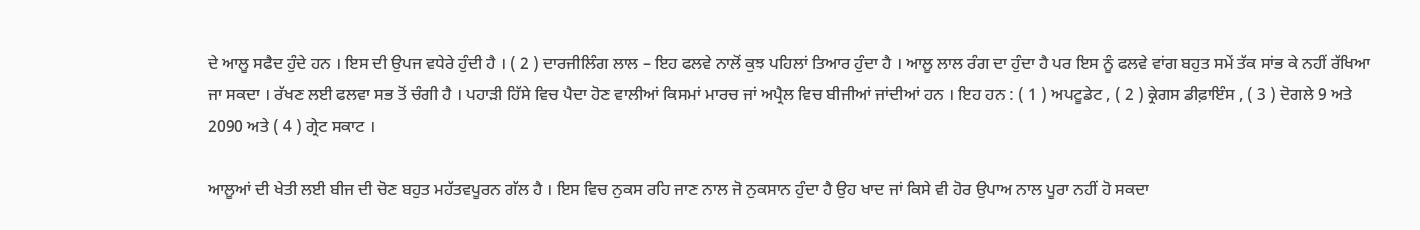ਦੇ ਆਲੂ ਸਫੈਦ ਹੁੰਦੇ ਹਨ । ਇਸ ਦੀ ਉਪਜ ਵਧੇਰੇ ਹੁੰਦੀ ਹੈ । ( 2 ) ਦਾਰਜੀਲਿੰਗ ਲਾਲ – ਇਹ ਫਲਵੇ ਨਾਲੋਂ ਕੁਝ ਪਹਿਲਾਂ ਤਿਆਰ ਹੁੰਦਾ ਹੈ । ਆਲੂ ਲਾਲ ਰੰਗ ਦਾ ਹੁੰਦਾ ਹੈ ਪਰ ਇਸ ਨੂੰ ਫਲਵੇ ਵਾਂਗ ਬਹੁਤ ਸਮੇਂ ਤੱਕ ਸਾਂਭ ਕੇ ਨਹੀਂ ਰੱਖਿਆ ਜਾ ਸਕਦਾ । ਰੱਖਣ ਲਈ ਫਲਵਾ ਸਭ ਤੋਂ ਚੰਗੀ ਹੈ । ਪਹਾੜੀ ਹਿੱਸੇ ਵਿਚ ਪੈਦਾ ਹੋਣ ਵਾਲੀਆਂ ਕਿਸਮਾਂ ਮਾਰਚ ਜਾਂ ਅਪ੍ਰੈਲ ਵਿਚ ਬੀਜੀਆਂ ਜਾਂਦੀਆਂ ਹਨ । ਇਹ ਹਨ : ( 1 ) ਅਪਟੂਡੇਟ , ( 2 ) ਕ੍ਰੇਗਸ ਡੀਫ਼ਾਇੰਸ , ( 3 ) ਦੋਗਲੇ 9 ਅਤੇ 2090 ਅਤੇ ( 4 ) ਗ੍ਰੇਟ ਸਕਾਟ ।

ਆਲੂਆਂ ਦੀ ਖੇਤੀ ਲਈ ਬੀਜ ਦੀ ਚੋਣ ਬਹੁਤ ਮਹੱਤਵਪੂਰਨ ਗੱਲ ਹੈ । ਇਸ ਵਿਚ ਨੁਕਸ ਰਹਿ ਜਾਣ ਨਾਲ ਜੋ ਨੁਕਸਾਨ ਹੁੰਦਾ ਹੈ ਉਹ ਖਾਦ ਜਾਂ ਕਿਸੇ ਵੀ ਹੋਰ ਉਪਾਅ ਨਾਲ ਪੂਰਾ ਨਹੀਂ ਹੋ ਸਕਦਾ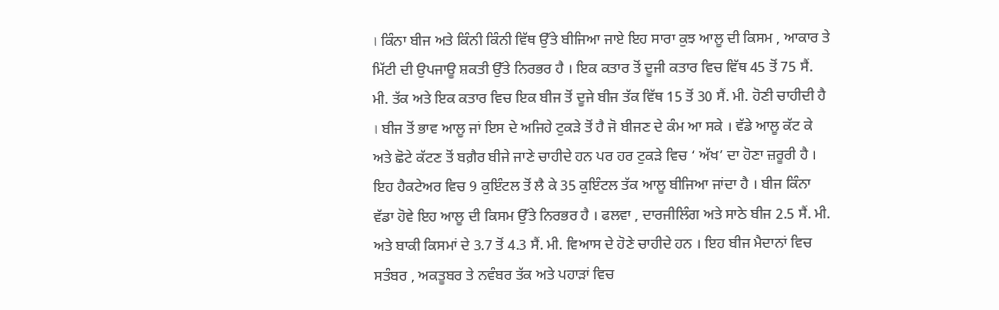। ਕਿੰਨਾ ਬੀਜ ਅਤੇ ਕਿੰਨੀ ਕਿੰਨੀ ਵਿੱਥ ਉੱਤੇ ਬੀਜਿਆ ਜਾਏ ਇਹ ਸਾਰਾ ਕੁਝ ਆਲੂ ਦੀ ਕਿਸਮ , ਆਕਾਰ ਤੇ ਮਿੱਟੀ ਦੀ ਉਪਜਾਊ ਸ਼ਕਤੀ ਉੱਤੇ ਨਿਰਭਰ ਹੈ । ਇਕ ਕਤਾਰ ਤੋਂ ਦੂਜੀ ਕਤਾਰ ਵਿਚ ਵਿੱਥ 45 ਤੋਂ 75 ਸੈਂ. ਮੀ. ਤੱਕ ਅਤੇ ਇਕ ਕਤਾਰ ਵਿਚ ਇਕ ਬੀਜ ਤੋਂ ਦੂਜੇ ਬੀਜ ਤੱਕ ਵਿੱਥ 15 ਤੋਂ 30 ਸੈਂ. ਮੀ. ਹੋਣੀ ਚਾਹੀਦੀ ਹੈ । ਬੀਜ ਤੋਂ ਭਾਵ ਆਲੂ ਜਾਂ ਇਸ ਦੇ ਅਜਿਹੇ ਟੁਕੜੇ ਤੋਂ ਹੈ ਜੋ ਬੀਜਣ ਦੇ ਕੰਮ ਆ ਸਕੇ । ਵੱਡੇ ਆਲੂ ਕੱਟ ਕੇ ਅਤੇ ਛੋਟੇ ਕੱਟਣ ਤੋਂ ਬਗ਼ੈਰ ਬੀਜੇ ਜਾਣੇ ਚਾਹੀਦੇ ਹਨ ਪਰ ਹਰ ਟੁਕੜੇ ਵਿਚ ‘ ਅੱਖ’ ਦਾ ਹੋਣਾ ਜ਼ਰੂਰੀ ਹੈ । ਇਹ ਹੈਕਟੇਅਰ ਵਿਚ 9 ਕੁਇੰਟਲ ਤੋਂ ਲੈ ਕੇ 35 ਕੁਇੰਟਲ ਤੱਕ ਆਲੂ ਬੀਜਿਆ ਜਾਂਦਾ ਹੈ । ਬੀਜ ਕਿੰਨਾ ਵੱਡਾ ਹੋਵੇ ਇਹ ਆਲੂ ਦੀ ਕਿਸਮ ਉੱਤੇ ਨਿਰਭਰ ਹੈ । ਫਲਵਾ , ਦਾਰਜੀਲਿੰਗ ਅਤੇ ਸਾਠੇ ਬੀਜ 2.5 ਸੈਂ. ਮੀ. ਅਤੇ ਬਾਕੀ ਕਿਸਮਾਂ ਦੇ 3.7 ਤੋਂ 4.3 ਸੈਂ. ਮੀ. ਵਿਆਸ ਦੇ ਹੋਣੇ ਚਾਹੀਦੇ ਹਨ । ਇਹ ਬੀਜ ਮੈਦਾਨਾਂ ਵਿਚ ਸਤੰਬਰ , ਅਕਤੂਬਰ ਤੇ ਨਵੰਬਰ ਤੱਕ ਅਤੇ ਪਹਾੜਾਂ ਵਿਚ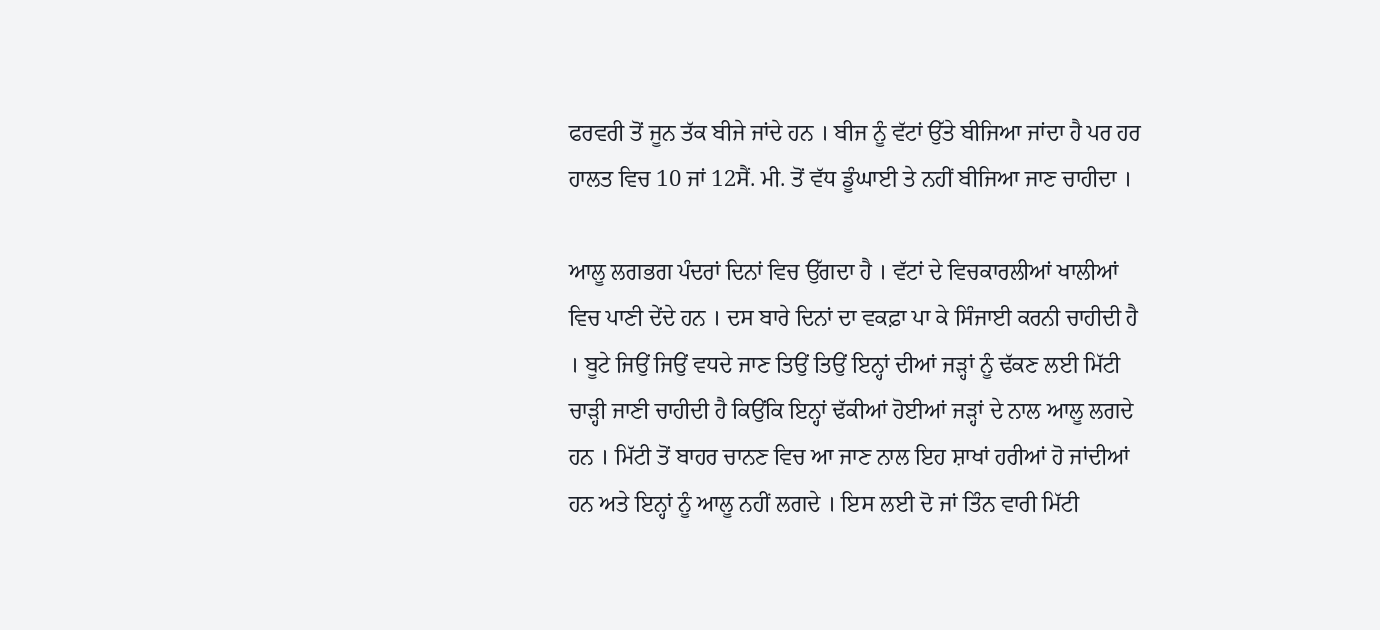ਫਰਵਰੀ ਤੋਂ ਜੂਨ ਤੱਕ ਬੀਜੇ ਜਾਂਦੇ ਹਨ । ਬੀਜ ਨੂੰ ਵੱਟਾਂ ਉੱਤੇ ਬੀਜਿਆ ਜਾਂਦਾ ਹੈ ਪਰ ਹਰ ਹਾਲਤ ਵਿਚ 10 ਜਾਂ 12ਸੈਂ. ਮੀ. ਤੋਂ ਵੱਧ ਡੂੰਘਾਈ ਤੇ ਨਹੀਂ ਬੀਜਿਆ ਜਾਣ ਚਾਹੀਦਾ ।

ਆਲੂ ਲਗਭਗ ਪੰਦਰਾਂ ਦਿਨਾਂ ਵਿਚ ਉੱਗਦਾ ਹੈ । ਵੱਟਾਂ ਦੇ ਵਿਚਕਾਰਲੀਆਂ ਖਾਲੀਆਂ ਵਿਚ ਪਾਣੀ ਦੇਂਦੇ ਹਨ । ਦਸ ਬਾਰੇ ਦਿਨਾਂ ਦਾ ਵਕਫ਼ਾ ਪਾ ਕੇ ਸਿੰਜਾਈ ਕਰਨੀ ਚਾਹੀਦੀ ਹੈ । ਬੂਟੇ ਜਿਉਂ ਜਿਉਂ ਵਧਦੇ ਜਾਣ ਤਿਉਂ ਤਿਉਂ ਇਨ੍ਹਾਂ ਦੀਆਂ ਜੜ੍ਹਾਂ ਨੂੰ ਢੱਕਣ ਲਈ ਮਿੱਟੀ ਚਾੜ੍ਹੀ ਜਾਣੀ ਚਾਹੀਦੀ ਹੈ ਕਿਉਂਕਿ ਇਨ੍ਹਾਂ ਢੱਕੀਆਂ ਹੋਈਆਂ ਜੜ੍ਹਾਂ ਦੇ ਨਾਲ ਆਲੂ ਲਗਦੇ ਹਨ । ਮਿੱਟੀ ਤੋਂ ਬਾਹਰ ਚਾਨਣ ਵਿਚ ਆ ਜਾਣ ਨਾਲ ਇਹ ਸ਼ਾਖਾਂ ਹਰੀਆਂ ਹੋ ਜਾਂਦੀਆਂ ਹਨ ਅਤੇ ਇਨ੍ਹਾਂ ਨੂੰ ਆਲੂ ਨਹੀਂ ਲਗਦੇ । ਇਸ ਲਈ ਦੋ ਜਾਂ ਤਿੰਨ ਵਾਰੀ ਮਿੱਟੀ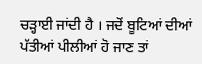ਚੜ੍ਹਾਈ ਜਾਂਦੀ ਹੈ । ਜਦੋਂ ਬੂਟਿਆਂ ਦੀਆਂ ਪੱਤੀਆਂ ਪੀਲੀਆਂ ਹੋ ਜਾਣ ਤਾਂ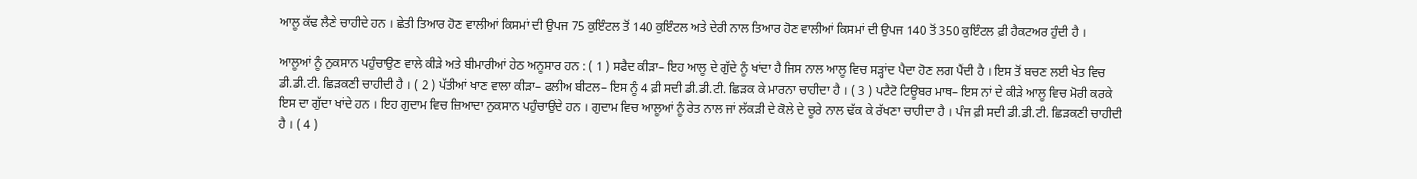ਆਲੂ ਕੱਢ ਲੈਣੇ ਚਾਹੀਦੇ ਹਨ । ਛੇਤੀ ਤਿਆਰ ਹੋਣ ਵਾਲੀਆਂ ਕਿਸਮਾਂ ਦੀ ਉਪਜ 75 ਕੁਇੰਟਲ ਤੋਂ 140 ਕੁਇੰਟਲ ਅਤੇ ਦੇਰੀ ਨਾਲ ਤਿਆਰ ਹੋਣ ਵਾਲੀਆਂ ਕਿਸਮਾਂ ਦੀ ਉਪਜ 140 ਤੋਂ 350 ਕੁਇੰਟਲ ਫ਼ੀ ਹੈਕਟਅਰ ਹੁੰਦੀ ਹੈ ।

ਆਲੂਆਂ ਨੂੰ ਨੁਕਸਾਨ ਪਹੁੰਚਾਉਣ ਵਾਲੇ ਕੀੜੇ ਅਤੇ ਬੀਮਾਰੀਆਂ ਹੇਠ ਅਨੂਸਾਰ ਹਨ : ( 1 ) ਸਫੈਦ ਕੀੜਾ– ਇਹ ਆਲੂ ਦੇ ਗੁੱਦੇ ਨੂੰ ਖਾਂਦਾ ਹੈ ਜਿਸ ਨਾਲ ਆਲੂ ਵਿਚ ਸੜ੍ਹਾਂਦ ਪੈਦਾ ਹੋਣ ਲਗ ਪੈਂਦੀ ਹੈ । ਇਸ ਤੋਂ ਬਚਣ ਲਈ ਖੇਤ ਵਿਚ ਡੀ.ਡੀ.ਟੀ. ਛਿੜਕਣੀ ਚਾਹੀਦੀ ਹੈ । ( 2 ) ਪੱਤੀਆਂ ਖਾਣ ਵਾਲਾ ਕੀੜਾ– ਫਲੀਅ ਬੀਟਲ– ਇਸ ਨੂੰ 4 ਫ਼ੀ ਸਦੀ ਡੀ.ਡੀ.ਟੀ. ਛਿੜਕ ਕੇ ਮਾਰਨਾ ਚਾਹੀਦਾ ਹੈ । ( 3 ) ਪਟੈਟੋ ਟਿਊਬਰ ਮਾਥ– ਇਸ ਨਾਂ ਦੇ ਕੀੜੇ ਆਲੂ ਵਿਚ ਮੋਰੀ ਕਰਕੇ ਇਸ ਦਾ ਗੁੱਦਾ ਖਾਂਦੇ ਹਨ । ਇਹ ਗੁਦਾਮ ਵਿਚ ਜ਼ਿਆਦਾ ਨੁਕਸਾਨ ਪਹੁੰਚਾਉਂਦੇ ਹਨ । ਗੁਦਾਮ ਵਿਚ ਆਲੂਆਂ ਨੂੰ ਰੇਤ ਨਾਲ ਜਾਂ ਲੱਕੜੀ ਦੇ ਕੋਲੇ ਦੇ ਚੂਰੇ ਨਾਲ ਢੱਕ ਕੇ ਰੱਖਣਾ ਚਾਹੀਦਾ ਹੈ । ਪੰਜ ਫ਼ੀ ਸਦੀ ਡੀ.ਡੀ.ਟੀ. ਛਿੜਕਣੀ ਚਾਹੀਦੀ ਹੈ । ( 4 )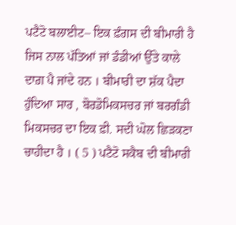ਪਟੈਟੋ ਬਲਾਈਟ– ਇਕ ਫ਼ੰਗਸ ਦੀ ਬੀਮਾਰੀ ਹੈ ਜਿਸ ਨਾਲ ਪੱਤਿਆਂ ਜਾਂ ਡੰਡੀਆਂ ਉੱਤੇ ਕਾਲੇ ਦਾਗ਼ ਪੈ ਜਾਂਦੇ ਹਨ । ਬੀਮਾਰੀ ਦਾ ਸ਼ੱਕ ਪੈਦਾ ਹੁੰਦਿਆ ਸਾਰ , ਬੋਰਡੋਮਿਕਸਚਰ ਜਾਂ ਬਰਗੰਡੀ ਮਿਕਸਚਰ ਦਾ ਇਕ ਫ਼ੀ. ਸਦੀ ਘੋਲ ਛਿੜਕਣਾ ਚਾਹੀਦਾ ਹੈ । ( 5 ) ਪਟੈਟੋ ਸਕੈਬ ਦੀ ਬੀਮਾਰੀ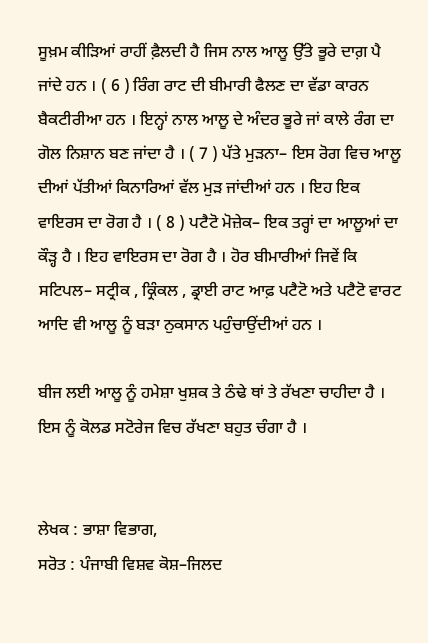ਸੂਖ਼ਮ ਕੀੜਿਆਂ ਰਾਹੀਂ ਫ਼ੈਲਦੀ ਹੈ ਜਿਸ ਨਾਲ ਆਲੂ ਉੱਤੇ ਭੂਰੇ ਦਾਗ਼ ਪੈ ਜਾਂਦੇ ਹਨ । ( 6 ) ਰਿੰਗ ਰਾਟ ਦੀ ਬੀਮਾਰੀ ਫੈਲਣ ਦਾ ਵੱਡਾ ਕਾਰਨ ਬੈਕਟੀਰੀਆ ਹਨ । ਇਨ੍ਹਾਂ ਨਾਲ ਆਲੂ ਦੇ ਅੰਦਰ ਭੂਰੇ ਜਾਂ ਕਾਲੇ ਰੰਗ ਦਾ ਗੋਲ ਨਿਸ਼ਾਨ ਬਣ ਜਾਂਦਾ ਹੈ । ( 7 ) ਪੱਤੇ ਮੁੜਨਾ– ਇਸ ਰੋਗ ਵਿਚ ਆਲੂ ਦੀਆਂ ਪੱਤੀਆਂ ਕਿਨਾਰਿਆਂ ਵੱਲ ਮੁੜ ਜਾਂਦੀਆਂ ਹਨ । ਇਹ ਇਕ ਵਾਇਰਸ ਦਾ ਰੋਗ ਹੈ । ( 8 ) ਪਟੈਟੋ ਮੋਜ਼ੇਕ– ਇਕ ਤਰ੍ਹਾਂ ਦਾ ਆਲੂਆਂ ਦਾ ਕੌੜ੍ਹ ਹੈ । ਇਹ ਵਾਇਰਸ ਦਾ ਰੋਗ ਹੈ । ਹੋਰ ਬੀਮਾਰੀਆਂ ਜਿਵੇਂ ਕਿ ਸਟਿਪਲ– ਸਟ੍ਰੀਕ , ਕ੍ਰਿੰਕਲ , ਡ੍ਰਾਈ ਰਾਟ ਆਫ਼ ਪਟੈਟੋ ਅਤੇ ਪਟੈਟੋ ਵਾਰਟ ਆਦਿ ਵੀ ਆਲੂ ਨੂੰ ਬੜਾ ਨੁਕਸਾਨ ਪਹੁੰਚਾਉਂਦੀਆਂ ਹਨ ।

ਬੀਜ ਲਈ ਆਲੂ ਨੂੰ ਹਮੇਸ਼ਾ ਖੁਸ਼ਕ ਤੇ ਠੰਢੇ ਥਾਂ ਤੇ ਰੱਖਣਾ ਚਾਹੀਦਾ ਹੈ । ਇਸ ਨੂੰ ਕੋਲਡ ਸਟੋਰੇਜ ਵਿਚ ਰੱਖਣਾ ਬਹੁਤ ਚੰਗਾ ਹੈ ।


ਲੇਖਕ : ਭਾਸ਼ਾ ਵਿਭਾਗ,
ਸਰੋਤ : ਪੰਜਾਬੀ ਵਿਸ਼ਵ ਕੋਸ਼–ਜਿਲਦ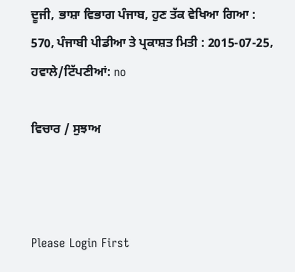ਦੂਜੀ, ਭਾਸ਼ਾ ਵਿਭਾਗ ਪੰਜਾਬ, ਹੁਣ ਤੱਕ ਵੇਖਿਆ ਗਿਆ : 570, ਪੰਜਾਬੀ ਪੀਡੀਆ ਤੇ ਪ੍ਰਕਾਸ਼ਤ ਮਿਤੀ : 2015-07-25, ਹਵਾਲੇ/ਟਿੱਪਣੀਆਂ: no

ਵਿਚਾਰ / ਸੁਝਾਅ



Please Login First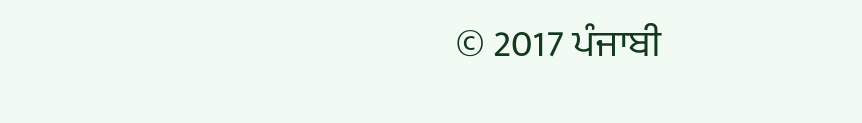© 2017 ਪੰਜਾਬੀ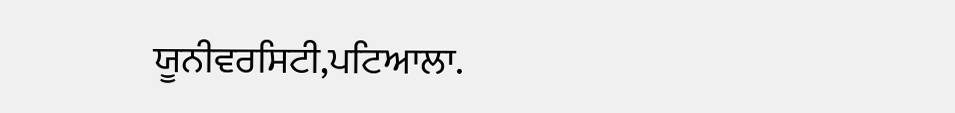ਯੂਨੀਵਰਸਿਟੀ,ਪਟਿਆਲਾ.